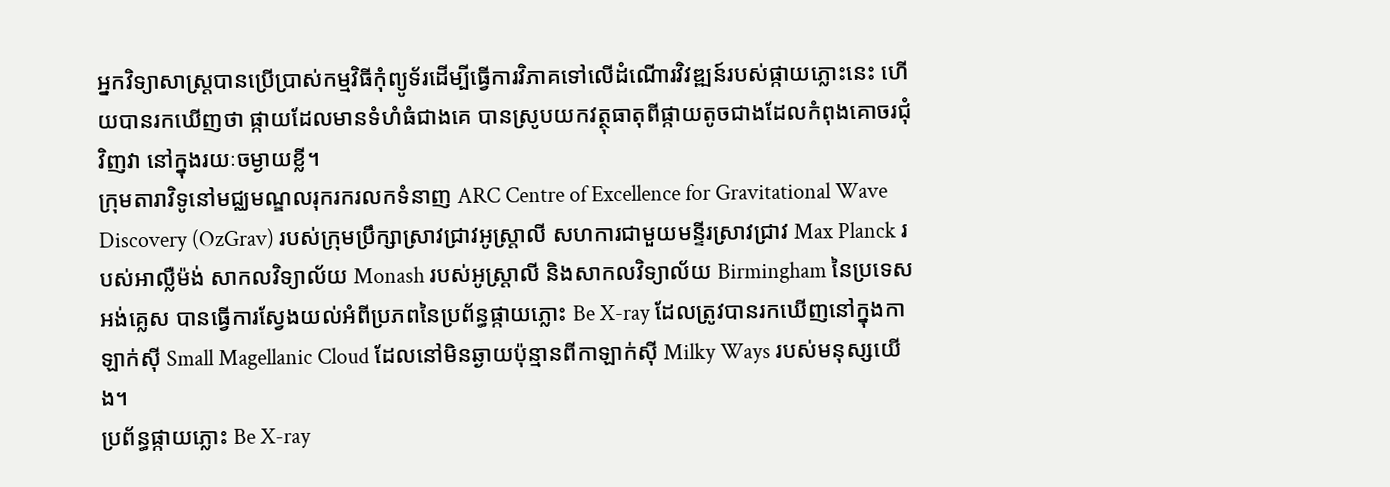អ្នកវិទ្យាសាស្ត្របានប្រើប្រាស់កម្មវិធីកុំព្យូទ័រដើម្បីធ្វើការវិភាគទៅលើដំណើារវិវឌ្ឍន៍របស់ផ្កាយភ្លោះនេះ ហើយបានរកឃើញថា ផ្កាយដែលមានទំហំធំជាងគេ បានស្រូបយកវត្ថុធាតុពីផ្កាយតូចជាងដែលកំពុងគោចរជុំវិញវា នៅក្នុងរយៈចម្ងាយខ្លី។
ក្រុមតារាវិទូនៅមជ្ឈមណ្ឌលរុករករលកទំនាញ ARC Centre of Excellence for Gravitational Wave Discovery (OzGrav) របស់ក្រុមប្រឹក្សាស្រាវជ្រាវអូស្ត្រាលី សហការជាមួយមន្ទីរស្រាវជ្រាវ Max Planck របស់អាល្លឺម៉ង់ សាកលវិទ្យាល័យ Monash របស់អូស្ត្រាលី និងសាកលវិទ្យាល័យ Birmingham នៃប្រទេសអង់គ្លេស បានធ្វើការស្វែងយល់អំពីប្រភពនៃប្រព័ន្ធផ្កាយភ្លោះ Be X-ray ដែលត្រូវបានរកឃើញនៅក្នុងកាឡាក់ស៊ី Small Magellanic Cloud ដែលនៅមិនឆ្ងាយប៉ុន្មានពីកាឡាក់ស៊ី Milky Ways របស់មនុស្សយើង។
ប្រព័ន្ធផ្កាយភ្លោះ Be X-ray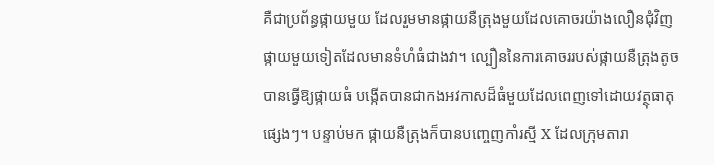គឺជាប្រព័ន្ធផ្កាយមួយ ដែលរួមមានផ្កាយនឺត្រុងមួយដែលគោចរយ៉ាងលឿនជុំវិញផ្កាយមួយទៀតដែលមានទំហំធំជាងវា។ ល្បឿននៃការគោចររបស់ផ្កាយនឺត្រុងតូច បានធ្វើឱ្យផ្កាយធំ បង្កើតបានជាកងអវកាសដ៏ធំមួយដែលពេញទៅដោយវត្ថុធាតុផ្សេងៗ។ បន្ទាប់មក ផ្កាយនឺត្រុងក៏បានបញ្ចេញកាំរស្មី X ដែលក្រុមតារា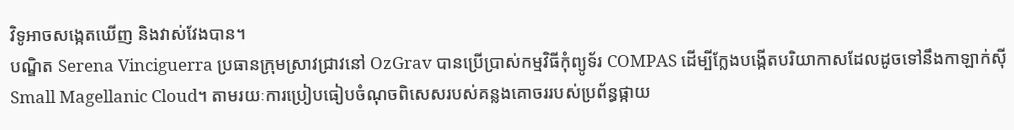វិទូអាចសង្កេតឃើញ និងវាស់វែងបាន។
បណ្ឌិត Serena Vinciguerra ប្រធានក្រុមស្រាវជ្រាវនៅ OzGrav បានប្រើប្រាស់កម្មវិធីកុំព្យូទ័រ COMPAS ដើម្បីក្លែងបង្កើតបរិយាកាសដែលដូចទៅនឹងកាឡាក់ស៊ី Small Magellanic Cloud។ តាមរយៈការប្រៀបធៀបចំណុចពិសេសរបស់គន្លងគោចររបស់ប្រព័ន្ធផ្កាយ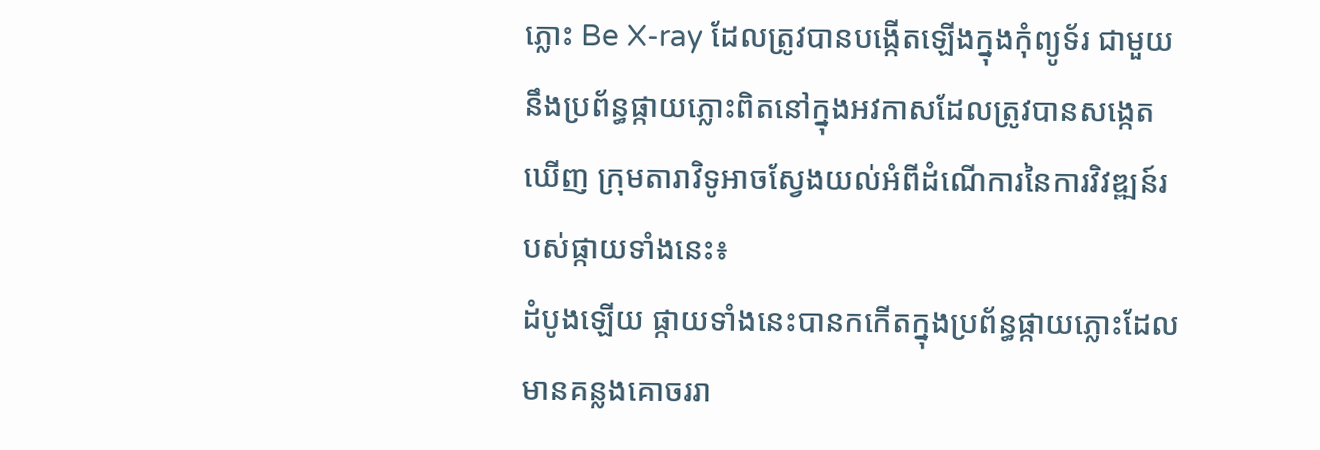ភ្លោះ Be X-ray ដែលត្រូវបានបង្កើតឡើងក្នុងកុំព្យូទ័រ ជាមួយនឹងប្រព័ន្ធផ្កាយភ្លោះពិតនៅក្នុងអវកាសដែលត្រូវបានសង្កេតឃើញ ក្រុមតារាវិទូអាចស្វែងយល់អំពីដំណើការនៃការវិវឌ្ឍន៍របស់ផ្កាយទាំងនេះ៖
ដំបូងឡើយ ផ្កាយទាំងនេះបានកកើតក្នុងប្រព័ន្ធផ្កាយភ្លោះដែលមានគន្លងគោចររា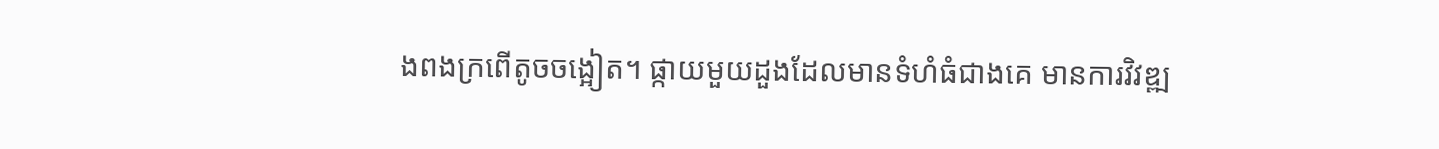ងពងក្រពើតូចចង្អៀត។ ផ្កាយមួយដួងដែលមានទំហំធំជាងគេ មានការវិវឌ្ឍ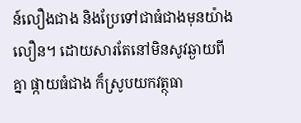ន៍លឿងជាង និងប្រែទៅជាធំជាងមុនយ៉ាងលឿន។ ដោយសារតែនៅមិនសូវឆ្ងាយពីគ្នា ផ្កាយធំជាង ក៏ស្រូបយកវត្ថុធា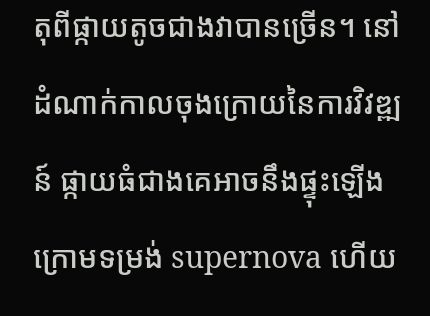តុពីផ្កាយតូចជាងវាបានច្រើន។ នៅដំណាក់កាលចុងក្រោយនៃការវិវឌ្ឍន៍ ផ្កាយធំជាងគេអាចនឹងផ្ទុះឡើងក្រោមទម្រង់ supernova ហើយ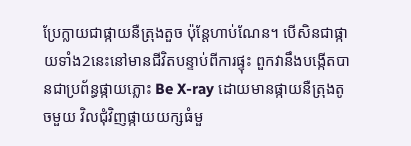ប្រែក្លាយជាផ្កាយនឺត្រុងតួច ប៉ុន្តែហាប់ណែន។ បើសិនជាផ្កាយទាំង2នេះនៅមានជីវិតបន្ទាប់ពីការផ្ទុះ ពួកវានឹងបង្កើតបានជាប្រព័ន្ធផ្កាយភ្លោះ Be X-ray ដោយមានផ្កាយនឺត្រុងតូចមួយ វិលជុំវិញផ្កាយយក្សធំមួ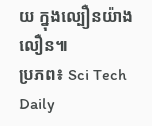យ ក្នុងល្បឿនយ៉ាងលឿន៕
ប្រភព៖ Sci Tech Daily